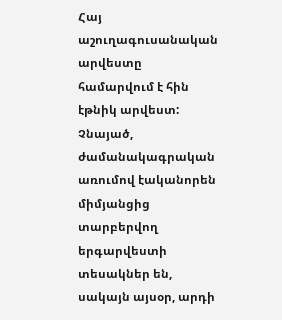Հայ աշուղագուսանական արվեստը համարվում է հին էթնիկ արվեստ: Չնայած, ժամանակագրական առումով էականորեն միմյանցից տարբերվող երգարվեստի տեսակներ են, սակայն այսօր, արդի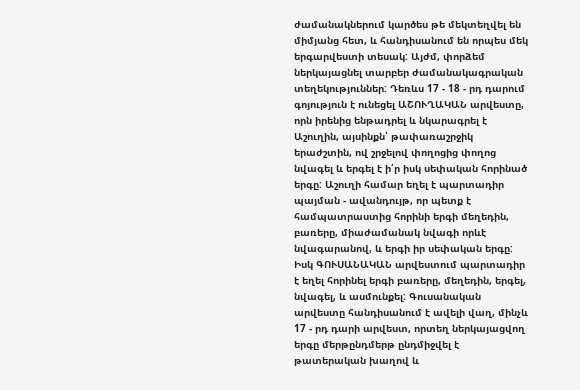ժամանակներում կարծես թե մեկտեղվել են միմյանց հետ, և հանդիսանում են որպես մեկ երգարվեստի տեսակ: Այժմ, փորձեմ ներկայացնել տարբեր ժամանակագրական տեղեկություններ: Դեռևս 17 - 18 - րդ դարում գոյություն է ունեցել ԱՇՈՒՂԱԿԱՆ արվեստը, որն իրենից ենթադրել և նկարագրել է Աշուղին, այսինքն՝ թափառաշրջիկ երաժշտին, ով շրջելով փողոցից փողոց նվագել և երգել է ի՛ր իսկ սեփական հորինած երգը: Աշուղի համար եղել է պարտադիր պայման - ավանդույթ, որ պետք է համպատրաստից հորինի երգի մեղեդին, բառերը, միաժամանակ նվագի որևէ նվագարանով, և երգի իր սեփական երգը: Իսկ ԳՈՒՍԱՆԱԿԱՆ արվեստում պարտադիր է եղել հորինել երգի բառերը, մեղեդին, երգել, նվագել, և ասմունքել: Գուսանական արվեստը հանդիսանում է ավելի վաղ, մինչև 17 - րդ դարի արվեստ, որտեղ ներկայացվող երգը մերթընդմերթ ընդմիջվել է թատերական խաղով և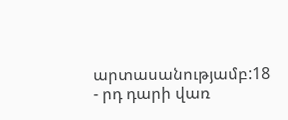արտասանությամբ:18 - րդ դարի վառ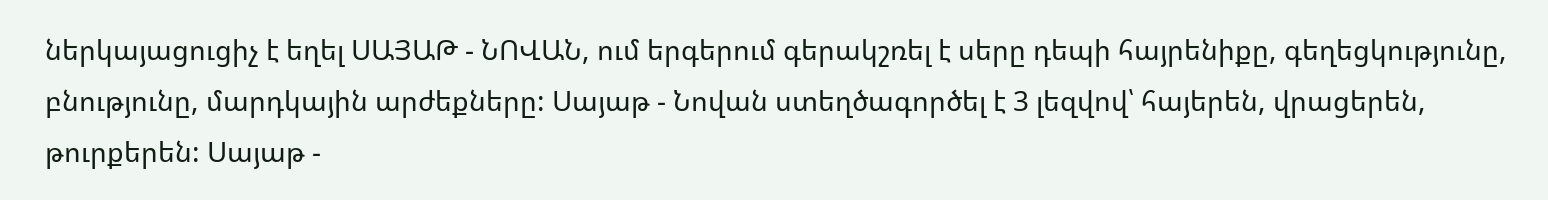ներկայացուցիչ է եղել ՍԱՅԱԹ - ՆՈՎԱՆ, ում երգերում գերակշռել է սերը դեպի հայրենիքը, գեղեցկությունը, բնությունը, մարդկային արժեքները: Սայաթ - Նովան ստեղծագործել է 3 լեզվով՝ հայերեն, վրացերեն, թուրքերեն: Սայաթ -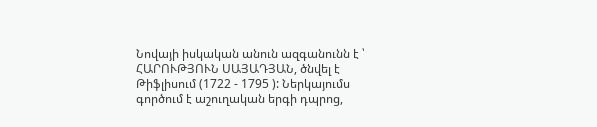Նովայի իսկական անուն ազգանունն է ՝ ՀԱՐՈՒԹՅՈՒՆ ՍԱՅԱԴՅԱՆ, ծնվել է Թիֆլիսում (1722 - 1795 ): Ներկայումս գործում է աշուղական երգի դպրոց,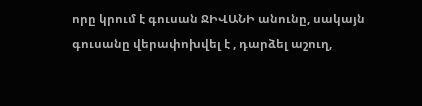որը կրում է գուսան ՋԻՎԱՆԻ անունը, սակայն գուսանը վերափոխվել է , դարձել աշուղ,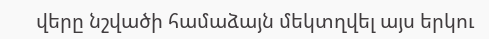վերը նշվածի համաձայն մեկտղվել այս երկու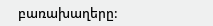բառախաղերը: